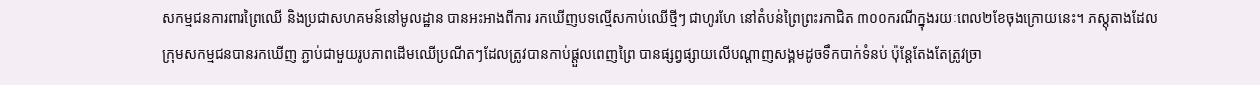សកម្មជនការពារព្រៃឈើ និងប្រជាសហគមន៍នៅមូលដ្ឋាន បានអះអាងពីការ រកឃើញបទល្មើសកាប់ឈើថ្មីៗ ជាហូរហែ នៅតំបន់ព្រៃព្រះរកាជិត ៣០០ករណីក្នុងរយៈពេល២ខែចុងក្រោយនេះ។ ភស្តុតាងដែលក្រុមសកម្មជនបានរកឃើញ ភ្ជាប់ជាមួយរូបភាពដើមឈើប្រណីតៗដែលត្រូវបានកាប់ផ្តួលពេញព្រៃ បានផ្សព្វផ្សាយលើបណ្តាញសង្គមដូចទឹកបាក់ទំនប់ ប៉ុន្តែតែងតែត្រូវច្រា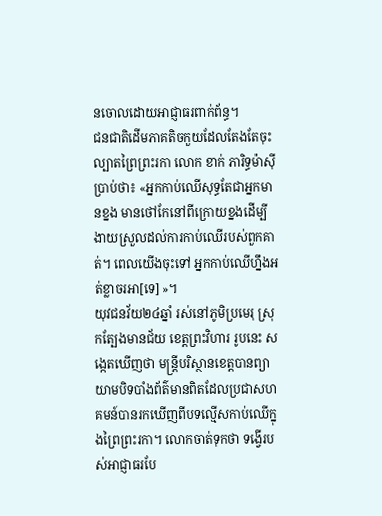នចោលដោយអាជ្ញាធរពាក់ព័ន្ធ។
ជនជាតិដើមភាគតិចកួយដែលតែងតែចុះល្បាតព្រៃព្រះរកា លោក ខាក់ ភារិទ្ធម៉ាស៊ី ប្រាប់ថា៖ «អ្នកកាប់ឈើសុទ្ធតែជាអ្នកមានខ្នង មានថៅកែនៅពីក្រោយខ្នងដើម្បីងាយស្រួលដល់ការកាប់ឈើរបស់ពួកគាត់។ ពេលយើងចុះទៅ អ្នកកាប់ឈើហ្នឹងអត់ខ្លាចរអា[ទេ] »។
យុវជនវ័យ២៤ឆ្នាំ រស់នៅភូមិប្រមេរុ ស្រុកត្បែងមានជ័យ ខេត្តព្រះវិហារ រូបនេះ សង្កេតឃើញថា មន្រ្តីបរិស្ថានខេត្តបានព្យាយាមបិទបាំងព័ត៌មានពិតដែលប្រជាសហគមន៍បានរកឃើញពីបទល្មើសកាប់ឈើក្នុងព្រៃព្រះរកា។ លោកចាត់ទុកថា ទង្វើរបស់អាជ្ញាធរបែ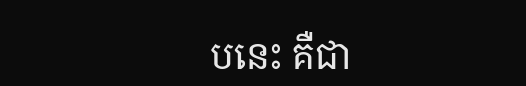បនេះ គឺជា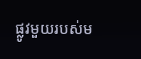ផ្លូវមួយរបស់ម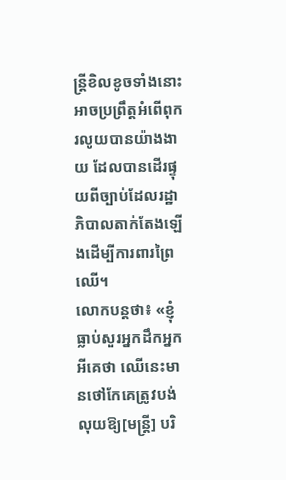ន្រ្តីខិលខូចទាំងនោះ អាចប្រព្រឹត្តអំពើពុករលូយបានយ៉ាងងាយ ដែលបានដើរផ្ទុយពីច្បាប់ដែលរដ្ឋាភិបាលតាក់តែងឡើងដើម្បីការពារព្រៃឈើ។
លោកបន្តថា៖ «ខ្ញុំធ្លាប់សួរអ្នកដឹកអ្នកអីគេថា ឈើនេះមានថៅកែគេត្រូវបង់លុយឱ្យ[មន្រ្តី] បរិ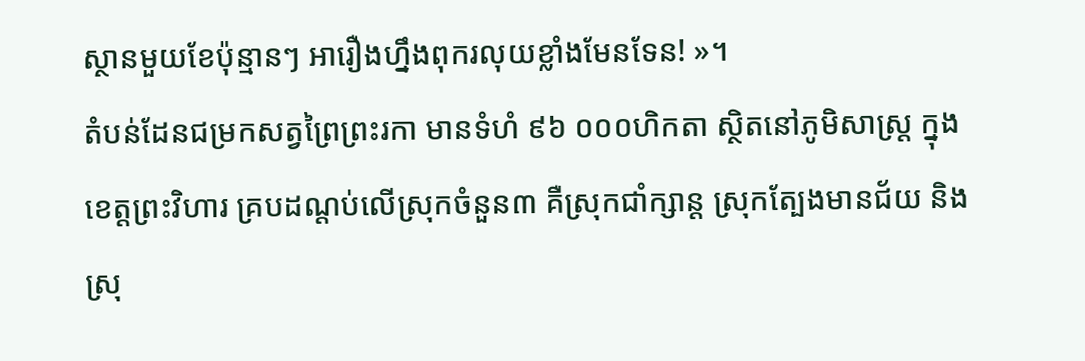ស្ថានមួយខែប៉ុន្មានៗ អារឿងហ្នឹងពុករលុយខ្លាំងមែនទែន! »។
តំបន់ដែនជម្រកសត្វព្រៃព្រះរកា មានទំហំ ៩៦ ០០០ហិកតា ស្ថិតនៅភូមិសាស្ត្រ ក្នុងខេត្តព្រះវិហារ គ្របដណ្តប់លើស្រុកចំនួន៣ គឺស្រុកជាំក្សាន្ត ស្រុកត្បែងមានជ័យ និងស្រុ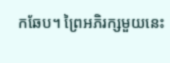កឆែប។ ព្រៃអភិរក្សមួយនេះ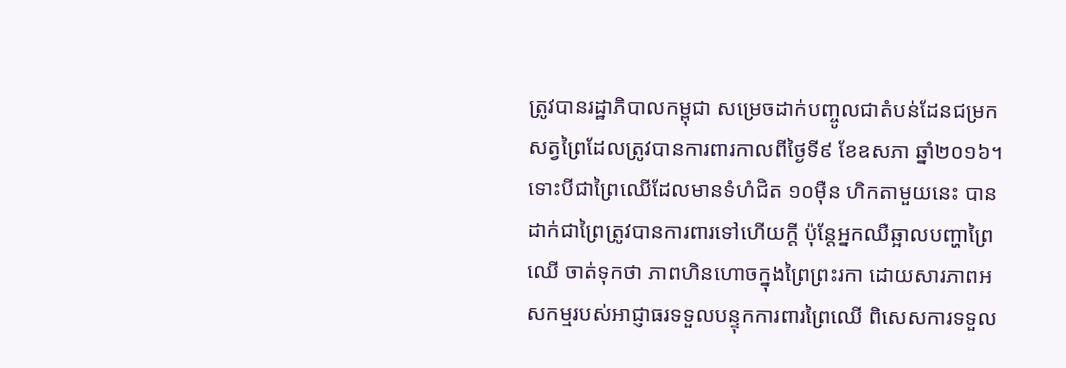ត្រូវបានរដ្ឋាភិបាលកម្ពុជា សម្រេចដាក់បញ្ចូលជាតំបន់ដែនជម្រកសត្វព្រៃដែលត្រូវបានការពារកាលពីថ្ងៃទី៩ ខែឧសភា ឆ្នាំ២០១៦។
ទោះបីជាព្រៃឈើដែលមានទំហំជិត ១០ម៉ឺន ហិកតាមួយនេះ បានដាក់ជាព្រៃត្រូវបានការពារទៅហើយក្តី ប៉ុន្តែអ្នកឈឺឆ្អាលបញ្ហាព្រៃឈើ ចាត់ទុកថា ភាពហិនហោចក្នុងព្រៃព្រះរកា ដោយសារភាពអសកម្មរបស់អាជ្ញាធរទទួលបន្ទុកការពារព្រៃឈើ ពិសេសការទទួល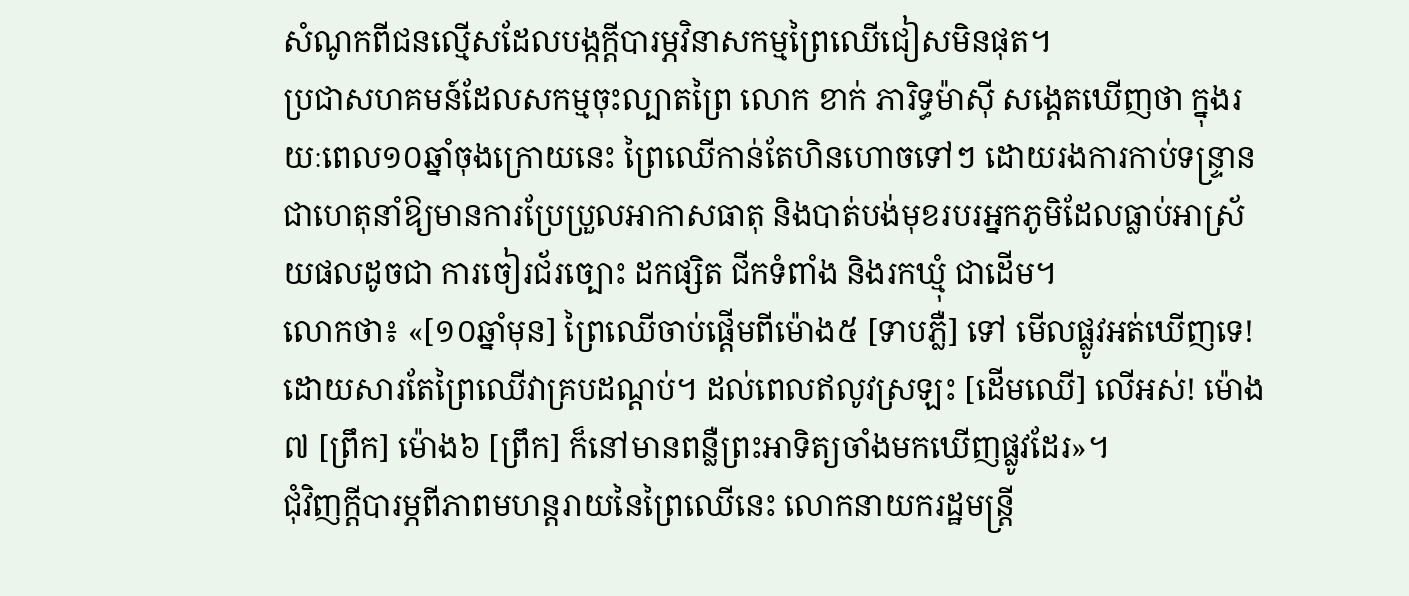សំណូកពីជនល្មើសដែលបង្កក្តីបារម្ភវិនាសកម្មព្រៃឈើជៀសមិនផុត។
ប្រជាសហគមន៍ដែលសកម្មចុះល្បាតព្រៃ លោក ខាក់ ភារិទ្ធម៉ាស៊ី សង្តេតឃើញថា ក្នុងរយៈពេល១០ឆ្នាំចុងក្រោយនេះ ព្រៃឈើកាន់តែហិនហោចទៅៗ ដោយរងការកាប់ទន្ទ្រាន ជាហេតុនាំឱ្យមានការប្រែប្រួលអាកាសធាតុ និងបាត់បង់មុខរបរអ្នកភូមិដែលធ្លាប់អាស្រ័យផលដូចជា ការចៀរជ័រច្បោះ ដកផ្សិត ជីកទំពាំង និងរកឃ្មុំ ជាដើម។
លោកថា៖ «[១០ឆ្នាំមុន] ព្រៃឈើចាប់ផ្តើមពីម៉ោង៥ [ទាបភ្លឺ] ទៅ មើលផ្លូវអត់ឃើញទេ! ដោយសារតែព្រៃឈើវាគ្របដណ្តប់។ ដល់ពេលឥលូវស្រឡះ [ដើមឈើ] លើអស់! ម៉ោង៧ [ព្រឹក] ម៉ោង៦ [ព្រឹក] ក៏នៅមានពន្លឺព្រះអាទិត្យចាំងមកឃើញផ្លូវដែរ»។
ជុំវិញក្តីបារម្ភពីភាពមហន្តរាយនៃព្រៃឈើនេះ លោកនាយករដ្ឋមន្រ្តី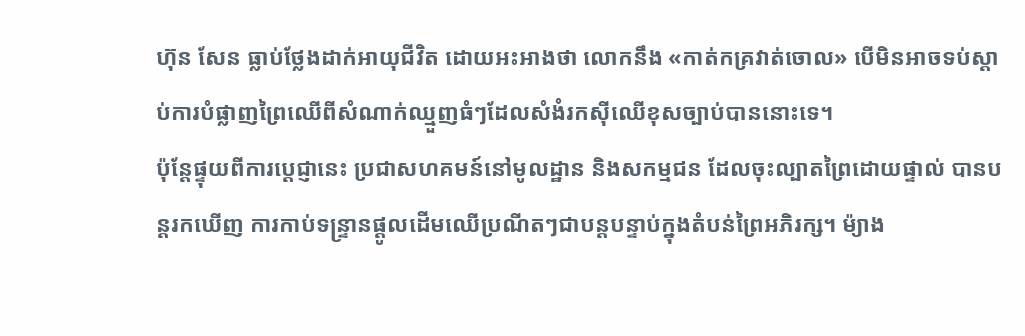ហ៊ុន សែន ធ្លាប់ថ្លែងដាក់អាយុជីវិត ដោយអះអាងថា លោកនឹង «កាត់កគ្រវាត់ចោល» បើមិនអាចទប់ស្តាប់ការបំផ្លាញព្រៃឈើពីសំណាក់ឈ្មួញធំៗដែលសំងំរកស៊ីឈើខុសច្បាប់បាននោះទេ។
ប៉ុន្តែផ្ទុយពីការប្តេជ្ញានេះ ប្រជាសហគមន៍នៅមូលដ្ឋាន និងសកម្មជន ដែលចុះល្បាតព្រៃដោយផ្ទាល់ បានបន្តរកឃើញ ការកាប់ទន្ទា្រនផ្តូលដើមឈើប្រណីតៗជាបន្តបន្ទាប់ក្នុងតំបន់ព្រៃអភិរក្ស។ ម៉្យាង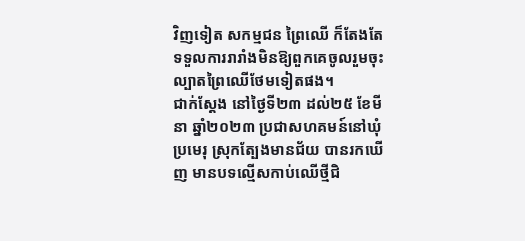វិញទៀត សកម្មជន ព្រៃឈើ ក៏តែងតែទទួលការរារាំងមិនឱ្យពួកគេចូលរួមចុះល្បាតព្រៃឈើថែមទៀតផង។
ជាក់ស្តែង នៅថ្ងៃទី២៣ ដល់២៥ ខែមីនា ឆ្នាំ២០២៣ ប្រជាសហគមន៍នៅឃុំប្រមេរុ ស្រុកត្បែងមានជ័យ បានរកឃើញ មានបទល្មើសកាប់ឈើថ្មីជិ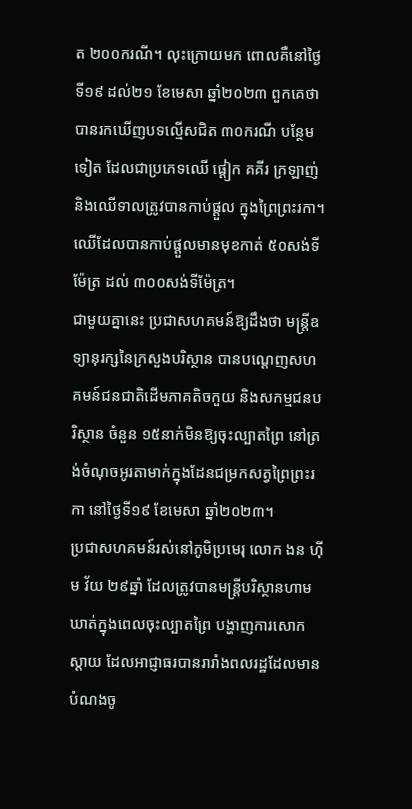ត ២០០ករណី។ លុះក្រោយមក ពោលគឺនៅថ្ងៃទី១៩ ដល់២១ ខែមេសា ឆ្នាំ២០២៣ ពួកគេថា បានរកឃើញបទល្មើសជិត ៣០ករណី បន្ថែមទៀត ដែលជាប្រភេទឈើ ផ្តៀក គគីរ ក្រឡាញ់ និងឈើទាលត្រូវបានកាប់ផ្តួល ក្នុងព្រៃព្រះរកា។ ឈើដែលបានកាប់ផ្តួលមានមុខកាត់ ៥០សង់ទីម៉ែត្រ ដល់ ៣០០សង់ទីម៉ែត្រ។
ជាមួយគ្នានេះ ប្រជាសហគមន៍ឱ្យដឹងថា មន្ត្រីឧទ្យានុរក្សនៃក្រសួងបរិស្ថាន បានបណ្ដេញសហគមន៍ជនជាតិដើមភាគតិចកួយ និងសកម្មជនបរិស្ថាន ចំនួន ១៥នាក់មិនឱ្យចុះល្បាតព្រៃ នៅត្រង់ចំណុចអូរតាមាក់ក្នុងដែនជម្រកសត្វព្រៃព្រះរកា នៅថ្ងៃទី១៩ ខែមេសា ឆ្នាំ២០២៣។
ប្រជាសហគមន៍រស់នៅភូមិប្រមេរុ លោក ងន ហ៊ីម វ័យ ២៩ឆ្នាំ ដែលត្រូវបានមន្រ្តីបរិស្ថានហាមឃាត់ក្នុងពេលចុះល្បាតព្រៃ បង្ហាញការសោកស្តាយ ដែលអាជ្ញាធរបានរារាំងពលរដ្ឋដែលមានបំណងចូ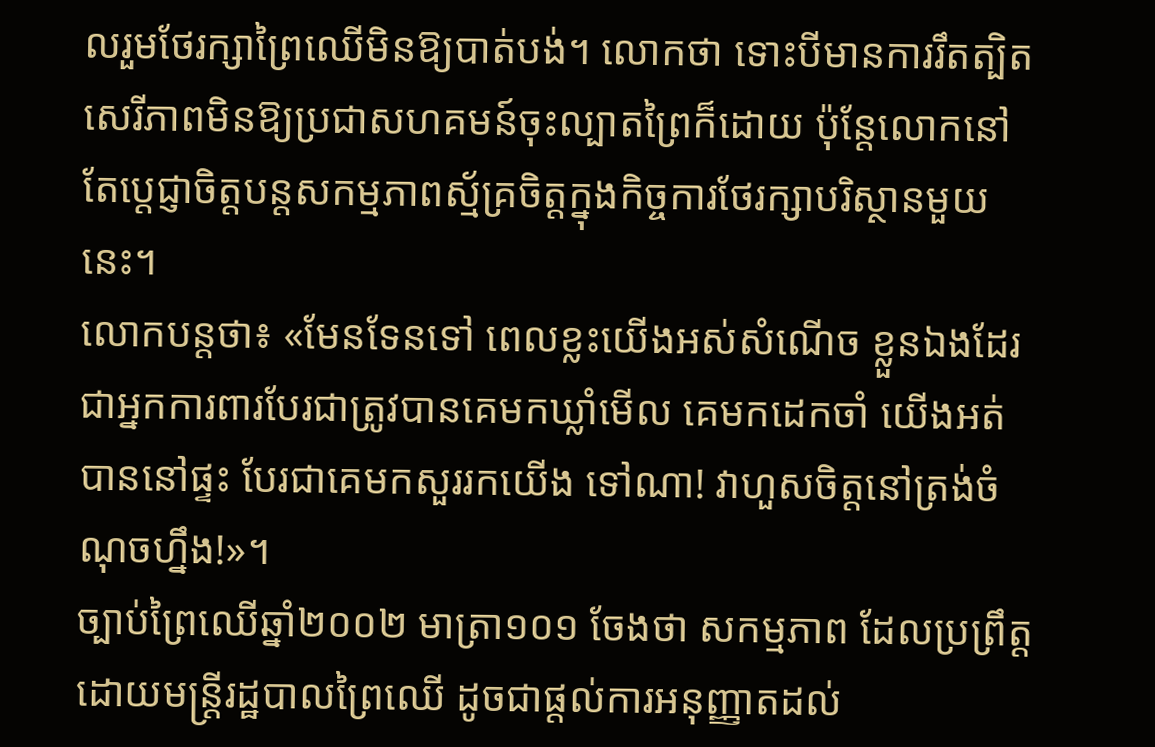លរួមថែរក្សាព្រៃឈើមិនឱ្យបាត់បង់។ លោកថា ទោះបីមានការរឹតត្បិតសេរីភាពមិនឱ្យប្រជាសហគមន៍ចុះល្បាតព្រៃក៏ដោយ ប៉ុន្តែលោកនៅតែប្តេជ្ញាចិត្តបន្តសកម្មភាពស្ម័គ្រចិត្តក្នុងកិច្ចការថែរក្សាបរិស្ថានមួយនេះ។
លោកបន្តថា៖ «មែនទែនទៅ ពេលខ្លះយើងអស់សំណើច ខ្លួនឯងដែរ ជាអ្នកការពារបែរជាត្រូវបានគេមកឃ្លាំមើល គេមកដេកចាំ យើងអត់បាននៅផ្ទះ បែរជាគេមកសួររកយើង ទៅណា! វាហួសចិត្តនៅត្រង់ចំណុចហ្នឹង!»។
ច្បាប់ព្រៃឈើឆ្នាំ២០០២ មាត្រា១០១ ចែងថា សកម្មភាព ដែលប្រព្រឹត្តដោយមន្ត្រីរដ្ឋបាលព្រៃឈើ ដូចជាផ្តល់ការអនុញ្ញាតដល់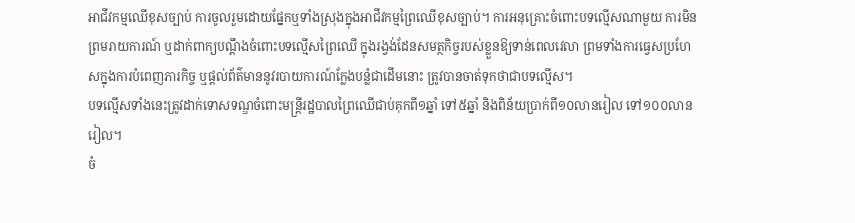អាជីវកម្មឈើខុសច្បាប់ ការចូលរួមដោយផ្នែកឬទាំងស្រុងក្នុងអាជីវកម្មព្រៃឈើខុសច្បាប់។ ការអនុគ្រោះចំពោះបទល្មើសណាមួយ ការមិនព្រមរាយការណ៍ ឬដាក់ពាក្យបណ្តឹងចំពោះបទល្មើសព្រៃឈើ ក្នុងរង្វង់ដែនសមត្ថកិច្ចរបស់ខ្លួនឱ្យទាន់ពេលវេលា ព្រមទាំងការធ្វេសប្រហែសក្នុងការបំពេញភារកិច្ច ឬផ្តល់ព័ត៌មាននូវរបាយការណ៍ក្លែងបន្លំជាដើមនោះ ត្រូវបានចាត់ទុកថាជាបទល្មើស។
បទល្មើសទាំងនេះត្រូវដាក់ទោសទណ្ឌចំពោះមន្ត្រីរដ្ឋបាលព្រៃឈើជាប់គុកពី១ឆ្នាំ ទៅ៥ឆ្នាំ និងពិន័យប្រាក់ពី១០លានរៀល ទៅ១០០លានរៀល។
ចំ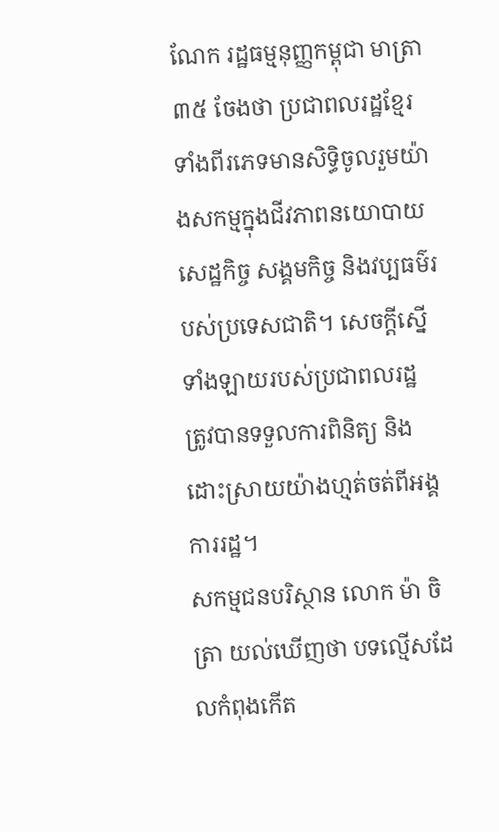ណែក រដ្ឋធម្មនុញ្ញកម្ពុជា មាត្រា៣៥ ចែងថា ប្រជាពលរដ្ឋខ្មែរទាំងពីរភេទមានសិទ្ធិចូលរួមយ៉ាងសកម្មក្នុងជីវភាពនយោបាយ សេដ្ឋកិច្ច សង្គមកិច្ច និងវប្បធម៌របស់ប្រទេសជាតិ។ សេចក្តីស្នើទាំងឡាយរបស់ប្រជាពលរដ្ឋ ត្រូវបានទទួលការពិនិត្យ និងដោះស្រាយយ៉ាងហ្មត់ចត់ពីអង្គការរដ្ឋ។
សកម្មជនបរិស្ថាន លោក ម៉ា ចិត្រា យល់ឃើញថា បទល្មើសដែលកំពុងកើត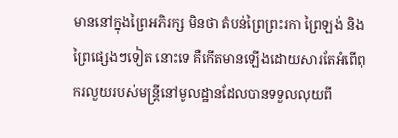មាននៅក្នុងព្រៃអភិរក្ស មិនថា តំបន់ព្រៃព្រះរកា ព្រៃឡង់ និងព្រៃផ្សេងៗទៀត នោះទេ គឺកើតមានឡើងដោយសារតែអំពើពុករលួយរបស់មន្រ្តីនៅមូលដ្ឋានដែលបានទទួលលុយពី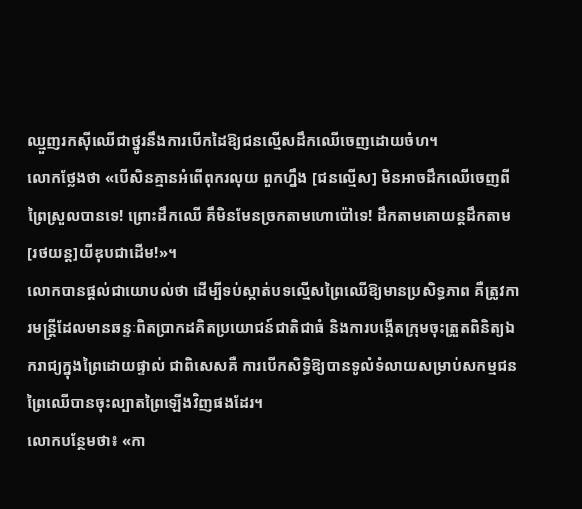ឈ្មួញរកស៊ីឈើជាថ្នូរនឹងការបើកដៃឱ្យជនល្មើសដឹកឈើចេញដោយចំហ។
លោកថ្លែងថា «បើសិនគ្មានអំពើពុករលុយ ពួកហ្នឹង [ជនល្មើស] មិនអាចដឹកឈើចេញពីព្រៃស្រួលបានទេ! ព្រោះដឹកឈើ គឹមិនមែនច្រកតាមហោប៉ៅទេ! ដឹកតាមគោយន្តដឹកតាម[រថយន្ត]យីឌុបជាដើម!»។
លោកបានផ្តល់ជាយោបល់ថា ដើម្បីទប់ស្កាត់បទល្មើសព្រៃឈើឱ្យមានប្រសិទ្ធភាព គឺត្រូវការមន្រ្តីដែលមានឆន្ទៈពិតប្រាកដគិតប្រយោជន៍ជាតិជាធំ និងការបង្កើតក្រុមចុះត្រួតពិនិត្យឯករាជ្យក្នុងព្រៃដោយផ្ទាល់ ជាពិសេសគឺ ការបើកសិទ្ធិឱ្យបានទូលំទំលាយសម្រាប់សកម្មជនព្រៃឈើបានចុះល្បាតព្រៃឡើងវិញផងដែរ។
លោកបន្ថែមថា៖ «កា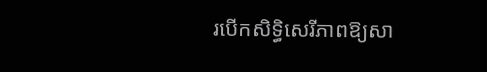របើកសិទ្ធិសេរីភាពឱ្យសា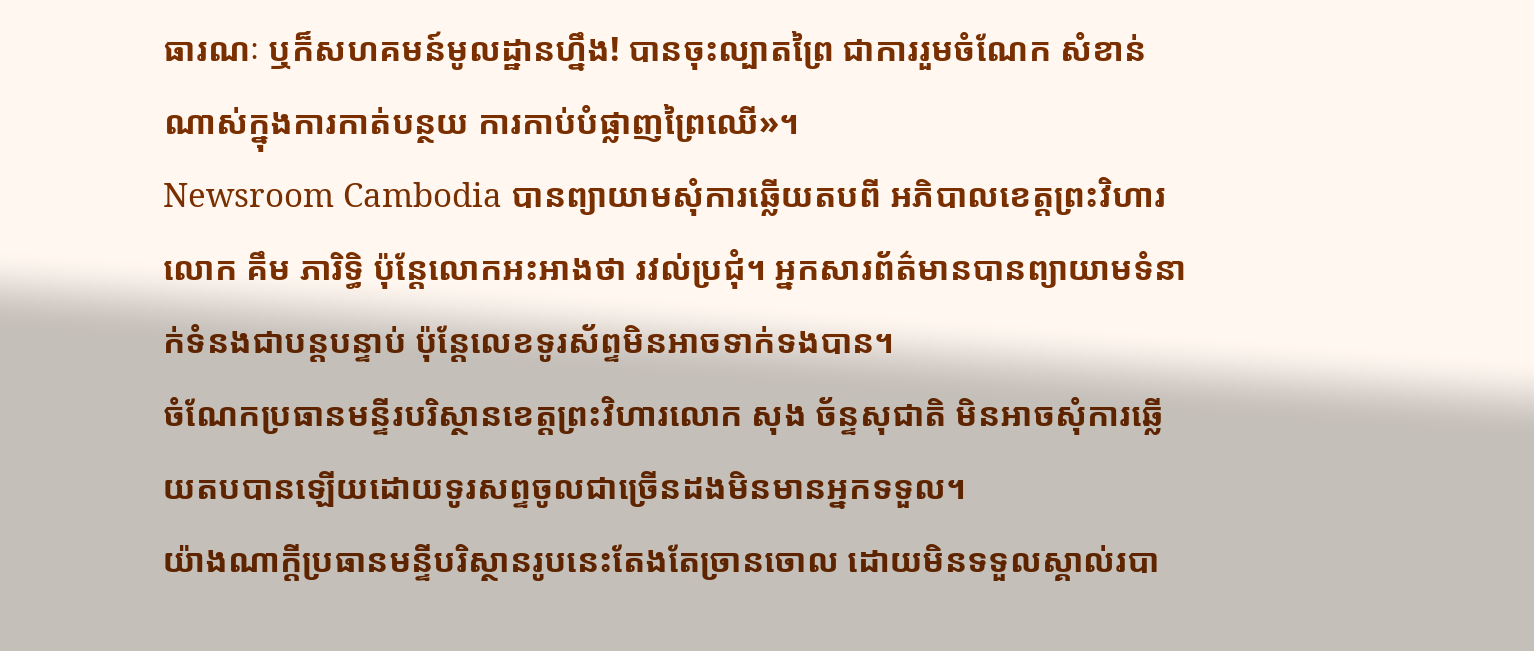ធារណៈ ឬក៏សហគមន៍មូលដ្ឋានហ្នឹង! បានចុះល្បាតព្រៃ ជាការរួមចំណែក សំខាន់ណាស់ក្នុងការកាត់បន្ថយ ការកាប់បំផ្លាញព្រៃឈើ»។
Newsroom Cambodia បានព្យាយាមសុំការឆ្លើយតបពី អភិបាលខេត្តព្រះវិហារ លោក គឹម ភារិទ្ធិ ប៉ុន្តែលោកអះអាងថា រវល់ប្រជុំ។ អ្នកសារព័ត៌មានបានព្យាយាមទំនាក់ទំនងជាបន្តបន្ទាប់ ប៉ុន្តែលេខទូរស័ព្ទមិនអាចទាក់ទងបាន។
ចំណែកប្រធានមន្ទីរបរិស្ថានខេត្តព្រះវិហារលោក សុង ច័ន្ទសុជាតិ មិនអាចសុំការឆ្លើយតបបានឡើយដោយទូរសព្ទចូលជាច្រើនដងមិនមានអ្នកទទួល។
យ៉ាងណាក្តីប្រធានមន្ទីបរិស្ថានរូបនេះតែងតែច្រានចោល ដោយមិនទទួលស្គាល់របា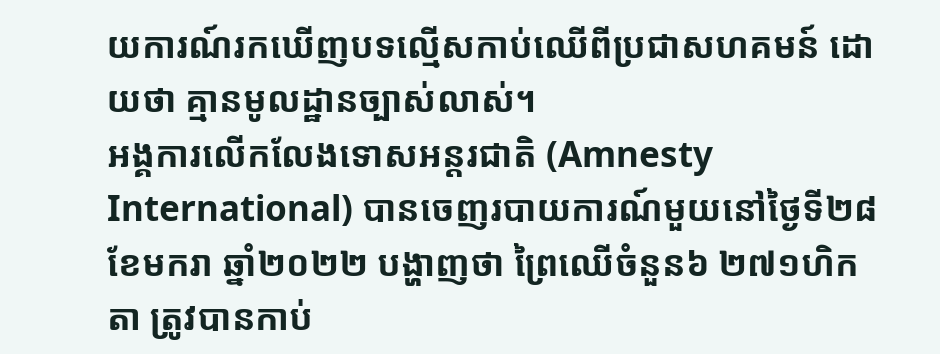យការណ៍រកឃើញបទល្មើសកាប់ឈើពីប្រជាសហគមន៍ ដោយថា គ្មានមូលដ្ឋានច្បាស់លាស់។
អង្គការលើកលែងទោសអន្តរជាតិ (Amnesty International) បានចេញរបាយការណ៍មួយនៅថ្ងៃទី២៨ ខែមករា ឆ្នាំ២០២២ បង្ហាញថា ព្រៃឈើចំនួន៦ ២៧១ហិកតា ត្រូវបានកាប់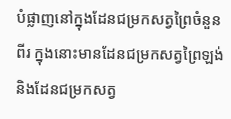បំផ្លាញនៅក្នុងដែនជម្រកសត្វព្រៃចំនួនពីរ ក្នុងនោះមានដែនជម្រកសត្វព្រៃឡង់ និងដែនជម្រកសត្វ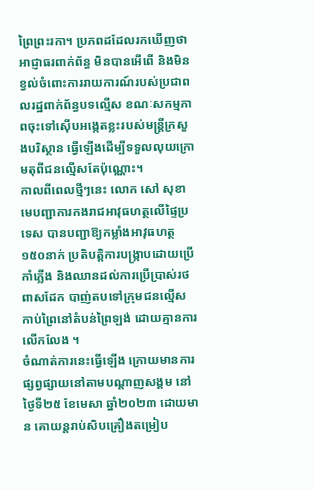ព្រៃព្រះរកា។ ប្រភពដដែលរកឃើញថា អាជ្ញាធរពាក់ព័ន្ធ មិនបានអើពើ និងមិនខ្វល់ចំពោះការរាយការណ៍របស់ប្រជាពលរដ្ឋពាក់ព័ន្ធបទល្មើស ខណៈសកម្មភាពចុះទៅស៊ើបអង្កេតខ្លះរបស់មន្ត្រីក្រសួងបរិស្ថាន ធ្វើឡើងដើម្បីទទួលលុយក្រោមតុពីជនល្មើសតែប៉ុណ្ណោះ។
កាលពីពេលថ្មីៗនេះ លោក សៅ សុខា មេបញ្ជាការកងរាជអាវុធហត្ថលើផ្ទៃប្រទេស បានបញ្ជាឱ្យកម្លាំងអាវុធហត្ថ ១៥០នាក់ ប្រតិបត្តិការបង្ក្រាបដោយប្រើកាំភ្លើង និងឈានដល់ការប្រើប្រាស់រថពាសដែក បាញ់តបទៅក្រុមជនល្មើសកាប់ព្រៃនៅតំបន់ព្រៃឡង់ ដោយគ្មានការលើកលែង ។
ចំណាត់ការនេះធ្វើឡើង ក្រោយមានការផ្សព្វផ្សាយនៅតាមបណ្តាញសង្គម នៅថ្ងៃទី២៥ ខែមេសា ឆ្នាំ២០២៣ ដោយមាន គោយន្តរាប់សិបគ្រឿងតម្រៀប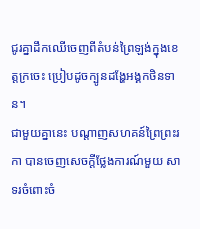ជូរគ្នាដឹកឈើចេញពីតំបន់ព្រៃឡង់ក្នុងខេត្តក្រចេះ ប្រៀបដូចក្បូនដង្ហែអង្គកថិនទាន។
ជាមួយគ្នានេះ បណ្តាញសហគន៍ព្រៃព្រះរកា បានចេញសេចក្តីថ្លែងការណ៍មួយ សាទរចំពោះចំ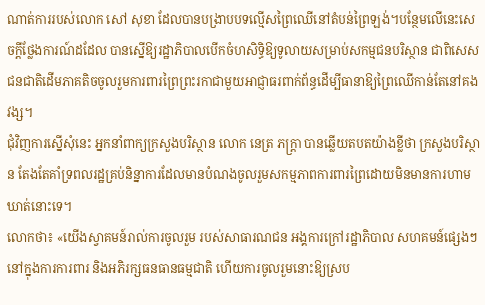ណាត់ការរបស់លោក សៅ សុខា ដែលបានបង្រាបបទល្មើសព្រៃឈើនៅតំបន់ព្រៃឡង់។បន្ថែមលើនេះសេចក្តីថ្លែងការណ៍ដដែល បានស្នើឱ្យរដ្ឋាភិបាលបើកចំហសិទ្ធិឱ្យទូលាយសម្រាប់សកម្មជនបរិស្ថាន ជាពិសេសជនជាតិដើមភាគតិចចូលរួមការពារព្រៃព្រះរកាជាមួយអាជ្ញាធរពាក់ព័ន្ធដើម្បីធានាឱ្យព្រៃឈើកាន់តែនៅគងវង្ស។
ជុំវិញការស្នើសុំនេះ អ្នកនាំពាក្យក្រសួងបរិស្ថាន លោក នេត្រ ភក្រ្តា បានឆ្លើយតបតយ៉ាងខ្លីថា ក្រសួងបរិស្ថាន តែងតែគាំទ្រពលរដ្ឋគ្រប់និន្នាការដែលមានបំណងចូលរួមសកម្មភាពការពារព្រៃដោយមិនមានការហាមឃាត់នោះទេ។
លោកថា៖ «យើងស្វាគមន៍រាល់ការចូលរួម របស់សាធារណជន អង្គការក្រៅរដ្ឋាភិបាល សហគមន៍ផ្សេងៗនៅក្នុងការការពារ និងអភិរក្សធនធានធម្មជាតិ ហើយការចូលរួមនោះឱ្យស្រប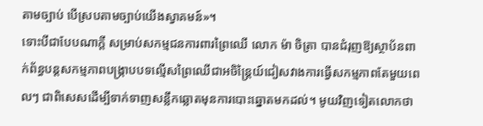តាមច្បាប់ បើស្របតាមច្បាប់យើងស្វាគមន៍»។
ទោះបីជាបែបណាក្តី សម្រាប់សកម្មជនការពារព្រៃឈើ លោក ម៉ា ចិត្រា បានជំរុញឱ្យស្ថាប័នពាក់ព័ន្ធបន្តសកម្មភាពបង្រ្កាបបទល្មើសព្រៃឈើជាអចិន្ត្រៃយ៍ជៀសវាងការធ្វើសកម្មភាពតែមួយពេលៗ ជាពិសេសដើម្បីទាក់ទាញសន្លឹកឆ្លោតមុនការបោះឆ្នោតមកដល់។ មូយវិញទៀតលោកថា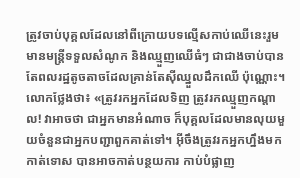ត្រូវចាប់បុគ្គលដែលនៅពីក្រោយបទល្មើសកាប់ឈើនេះរួមមានមន្រ្តីទទួលសំណូក និងឈ្មួញឈើធំៗ ជាជាងចាប់បានតែពលរដ្ឋតូចតាចដែលគ្រាន់តែស៊ីឈ្នួលដឹកឈើ ប៉ុណ្ណោះ។
លោកថ្លែងថា៖ «ត្រូវរកអ្នកដែលទិញ ត្រូវរកឈ្មួញកណ្តាល! វាអាចថា ជាអ្នកមានអំណាច ក៏បុគ្គលដែលមានលុយមួយចំនួនជាអ្នកបញ្ជាពួកគាត់ទៅ។ អ៊ីចឹងត្រូវរកអ្នកហ្នឹងមកកាត់ទោស បានអាចកាត់បន្ថយការ កាប់បំផ្លាញ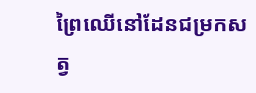ព្រៃឈើនៅដែនជម្រកសត្វ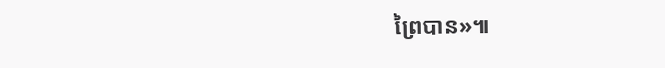ព្រៃបាន»៕